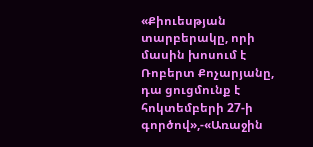«Քիուեսթյան տարբերակը, որի մասին խոսում է Ռոբերտ Քոչարյանը, դա ցուցմունք է հոկտեմբերի 27-ի գործով»,-«Առաջին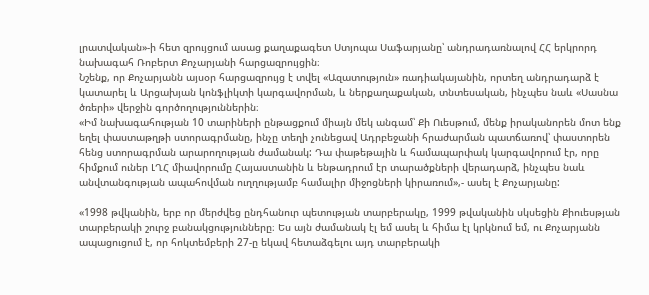լրատվական»-ի հետ զրույցում ասաց քաղաքագետ Ստյոպա Սաֆարյանը՝ անդրադառնալով ՀՀ երկրորդ նախագահ Ռոբերտ Քոչարյանի հարցազրույցին։
Նշենք, որ Քոչարյանն այսօր հարցազրույց է տվել «Ազատություն» ռադիակայանին, որտեղ անդրադարձ է կատարել և Արցախյան կոնֆլիկտի կարգավորման, և ներքաղաքական, տնտեսական, ինչպես նաև «Սասնա ծռերի» վերջին գործողություններին։
«Իմ նախագահության 10 տարիների ընթացքում միայն մեկ անգամ՝ Քի Ուեսթում, մենք իրականորեն մոտ ենք եղել փաստաթղթի ստորագրմանը, ինչը տեղի չունեցավ Ադրբեջանի հրաժարման պատճառով՝ փաստորեն հենց ստորագրման արարողության ժամանակ: Դա փաթեթային և համապարփակ կարգավորում էր, որը հիմքում ուներ ԼՂՀ միավորումը Հայաստանին և ենթադրում էր տարածքների վերադարձ, ինչպես նաև անվտանգության ապահովման ուղղությամբ համալիր միջոցների կիրառում»,- ասել է Քոչարյանը:

«1998 թվկանին, երբ որ մերժվեց ընդհանուր պետության տարբերակը, 1999 թվականին սկսեցին Քիուեսթյան տարբերակի շուրջ բանակցությունները։ Ես այն ժամանակ էլ եմ ասել և հիմա էլ կրկնում եմ, ու Քոչարյանն ապացուցում է, որ հոկտեմբերի 27-ը եկավ հետաձգելու այդ տարբերակի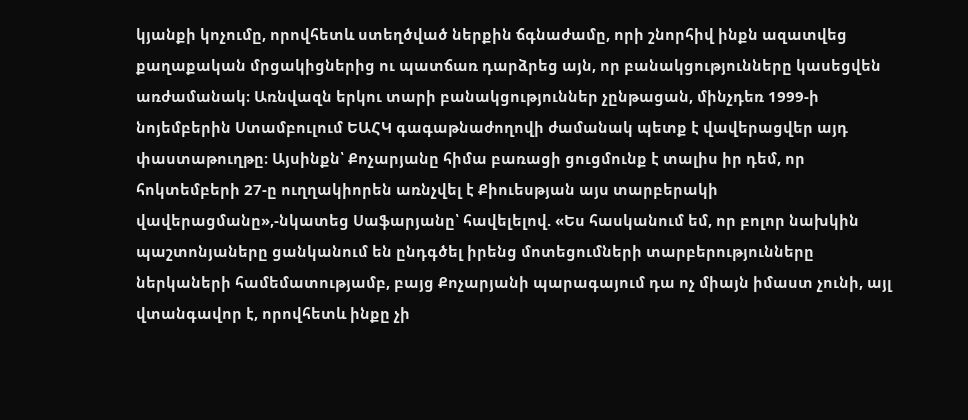կյանքի կոչումը, որովհետև ստեղծված ներքին ճգնաժամը, որի շնորհիվ ինքն ազատվեց քաղաքական մրցակիցներից ու պատճառ դարձրեց այն, որ բանակցությունները կասեցվեն առժամանակ։ Առնվազն երկու տարի բանակցություններ չընթացան, մինչդեռ 1999-ի նոյեմբերին Ստամբուլում ԵԱՀԿ գագաթնաժողովի ժամանակ պետք է վավերացվեր այդ փաստաթուղթը։ Այսինքն՝ Քոչարյանը հիմա բառացի ցուցմունք է տալիս իր դեմ, որ հոկտեմբերի 27-ը ուղղակիորեն առնչվել է Քիուեսթյան այս տարբերակի վավերացմանը»,-նկատեց Սաֆարյանը՝ հավելելով. «Ես հասկանում եմ, որ բոլոր նախկին պաշտոնյաները ցանկանում են ընդգծել իրենց մոտեցումների տարբերությունները ներկաների համեմատությամբ, բայց Քոչարյանի պարագայում դա ոչ միայն իմաստ չունի, այլ վտանգավոր է, որովհետև ինքը չի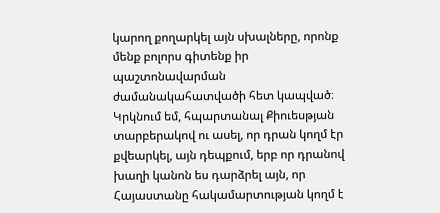կարող քողարկել այն սխալները, որոնք մենք բոլորս գիտենք իր պաշտոնավարման ժամանակահատվածի հետ կապված։ Կրկնում եմ, հպարտանալ Քիուեսթյան տարբերակով ու ասել, որ դրան կողմ էր քվեարկել, այն դեպքում, երբ որ դրանով խաղի կանոն ես դարձրել այն, որ Հայաստանը հակամարտության կողմ է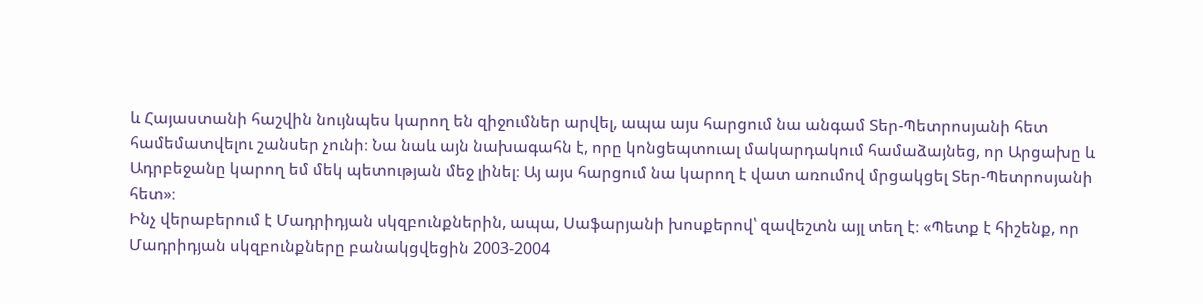և Հայաստանի հաշվին նույնպես կարող են զիջումներ արվել, ապա այս հարցում նա անգամ Տեր-Պետրոսյանի հետ համեմատվելու շանսեր չունի։ Նա նաև այն նախագահն է, որը կոնցեպտուալ մակարդակում համաձայնեց, որ Արցախը և Ադրբեջանը կարող եմ մեկ պետության մեջ լինել։ Այ այս հարցում նա կարող է վատ առումով մրցակցել Տեր-Պետրոսյանի հետ»։
Ինչ վերաբերում է Մադրիդյան սկզբունքներին, ապա, Սաֆարյանի խոսքերով՝ զավեշտն այլ տեղ է։ «Պետք է հիշենք, որ Մադրիդյան սկզբունքները բանակցվեցին 2003-2004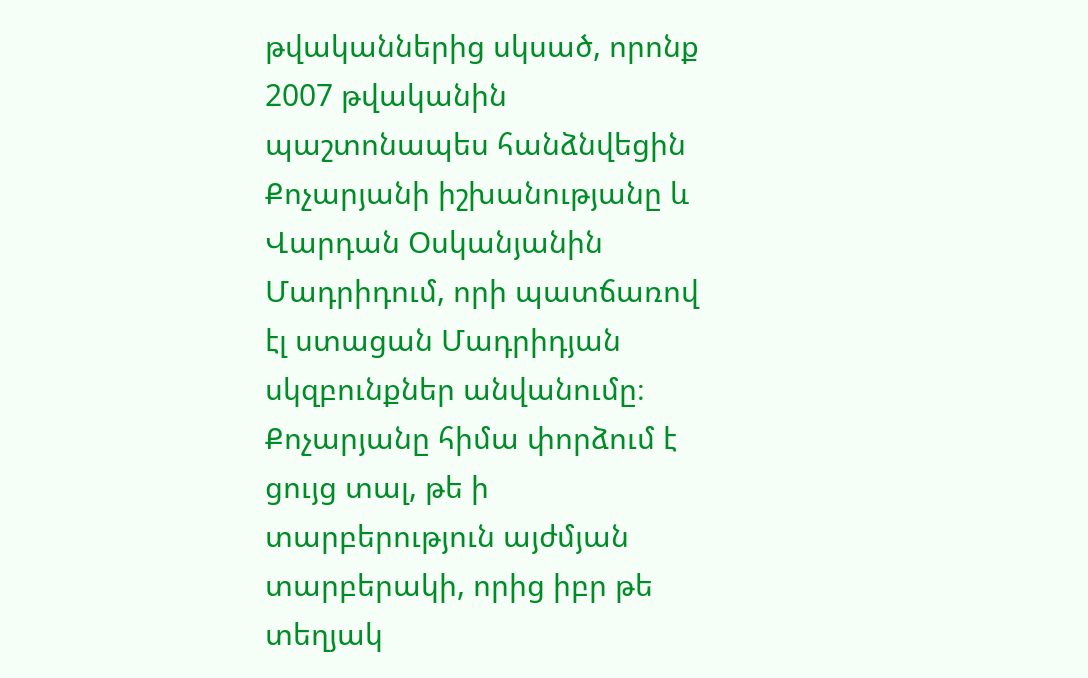թվականներից սկսած, որոնք 2007 թվականին պաշտոնապես հանձնվեցին Քոչարյանի իշխանությանը և Վարդան Օսկանյանին Մադրիդում, որի պատճառով էլ ստացան Մադրիդյան սկզբունքներ անվանումը։ Քոչարյանը հիմա փորձում է ցույց տալ, թե ի տարբերություն այժմյան տարբերակի, որից իբր թե տեղյակ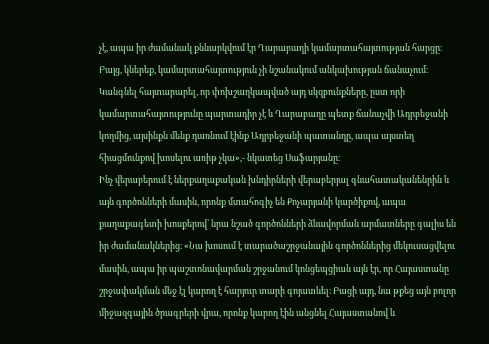չէ, ապա իր ժամանակ քննարկվում էր Ղարաբաղի կամարտահայտության հարցը։ Բայց, կներեք, կամարտահայտություն չի նշանակում անկախության ճանաչում։ Կանգնել հայտարարել, որ փոխշաղկապված այդ սկզբունքները, ըստ որի կամարտահայտությունը պարտադիր չէ և Ղարաբաղը պետք ճանաչվի Ադրբեջանի կողմից, այսինքն մենք դառնում էինք Ադրբեջանի պատանդը, ապա այստեղ հիացմունքով խոսելու առիթ չկա»,- նկատեց Սաֆարյանը։
Ինչ վերաբերում է ներքաղաքական խնդիրների վերաբերյալ գնահատականենրին և այն գործոնների մասին, որոնք մտահոգիչ են Քոչարյանի կարծիքով, ապա քաղաքագետի խոսքերով՝ նրա նշած գործոնների ձևավորման արմատները գալիս են իր ժամանակներից։ «Նա խոսում է տարածաշրջանային գործոններից մեկուսացվելու մասին, ապա իր պաշտոնավարման շրջանում կոնցեպցիան այն էր, որ Հայաստանը շրջափակման մեջ էլ կարող է հարյուր տարի գոյատևել։ Բացի այդ, նա թքեց այն բոլոր միջազգային ծրագրերի վրա, որոնք կարող էին անցնել Հայաստանով և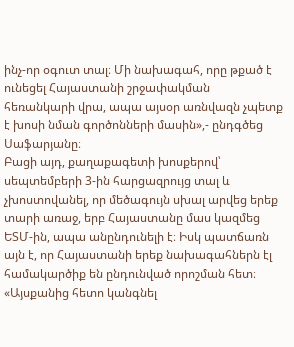ինչ-որ օգուտ տալ։ Մի նախագահ, որը թքած է ունեցել Հայաստանի շրջափակման հեռանկարի վրա, ապա այսօր առնվազն չպետք է խոսի նման գործոնների մասին»,- ընդգծեց Սաֆարյանը։
Բացի այդ, քաղաքագետի խոսքերով՝ սեպտեմբերի 3-ին հարցազրույց տալ և չխոստովանել, որ մեծագույն սխալ արվեց երեք տարի առաջ, երբ Հայաստանը մաս կազմեց ԵՏՄ-ին, ապա անընդունելի է։ Իսկ պատճառն այն է, որ Հայաստանի երեք նախագահներն էլ համակարծիք են ընդունված որոշման հետ։ «Այսքանից հետո կանգնել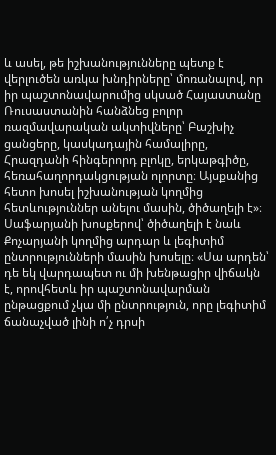և ասել, թե իշխանությունները պետք է վերլուծեն առկա խնդիրները՝ մոռանալով, որ իր պաշտոնավարումից սկսած Հայաստանը Ռուսաստանին հանձնեց բոլոր ռազմավարական ակտիվները՝ Բաշխիչ ցանցերը, կասկադային համալիրը, Հրազդանի հինգերորդ բլոկը, երկաթգիծը, հեռահաղորդակցության ոլորտը։ Այսքանից հետո խոսել իշխանության կողմից հետևություններ անելու մասին, ծիծաղելի է»։
Սաֆարյանի խոսքերով՝ ծիծաղելի է նաև Քոչարյանի կողմից արդար և լեգիտիմ ընտրությունների մասին խոսելը։ «Սա արդեն՝ դե եկ վարդապետ ու մի խենթացիր վիճակն է, որովհետև իր պաշտոնավարման ընթացքում չկա մի ընտրություն, որը լեգիտիմ ճանաչված լինի ո՛չ դրսի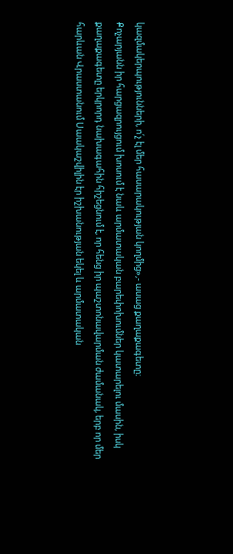կազմակերպությունների, ո՛չ էլ մեր հասարակության կողմից»,- ասաց քաղաքագետը։
Քոչարյանն իր հարցազրույցում խոսում է նաև արմատական բարեփոխումներ կատարելու մասին, իսկ քաղաքագետը երկրորդ նախագահին հիշեցնում է, որ հենց իր պաշտոնավարման ժամանակ, երբ որ մեր հարևան Վրաստանում Սաակաշվիլին էր իշխանության եկել և արմատական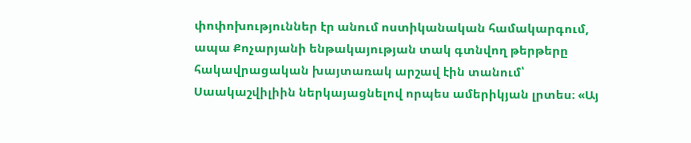փոփոխություններ էր անում ոստիկանական համակարգում, ապա Քոչարյանի ենթակայության տակ գտնվող թերթերը հակավրացական խայտառակ արշավ էին տանում՝ Սաակաշվիլիին ներկայացնելով որպես ամերիկյան լրտես։ «Այ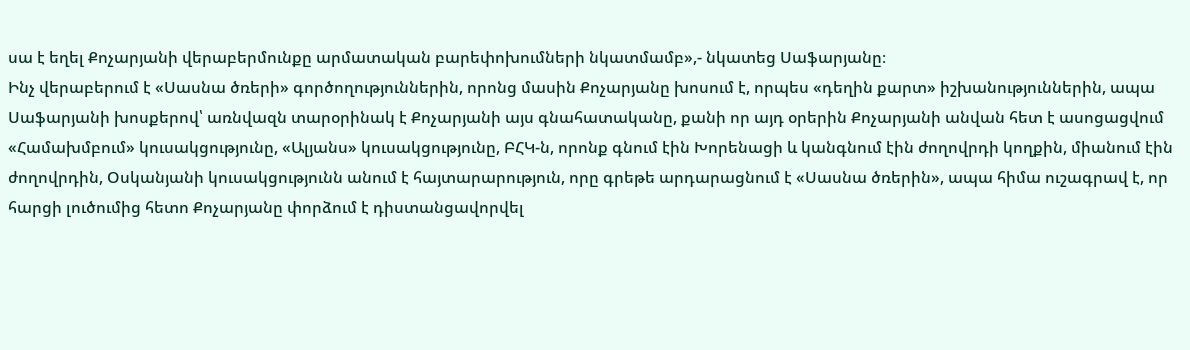սա է եղել Քոչարյանի վերաբերմունքը արմատական բարեփոխումների նկատմամբ»,- նկատեց Սաֆարյանը։
Ինչ վերաբերում է «Սասնա ծռերի» գործողություններին, որոնց մասին Քոչարյանը խոսում է, որպես «դեղին քարտ» իշխանություններին, ապա Սաֆարյանի խոսքերով՝ առնվազն տարօրինակ է Քոչարյանի այս գնահատականը, քանի որ այդ օրերին Քոչարյանի անվան հետ է ասոցացվում «Համախմբում» կուսակցությունը, «Ալյանս» կուսակցությունը, ԲՀԿ-ն, որոնք գնում էին Խորենացի և կանգնում էին ժողովրդի կողքին, միանում էին ժողովրդին, Օսկանյանի կուսակցությունն անում է հայտարարություն, որը գրեթե արդարացնում է «Սասնա ծռերին», ապա հիմա ուշագրավ է, որ հարցի լուծումից հետո Քոչարյանը փորձում է դիստանցավորվել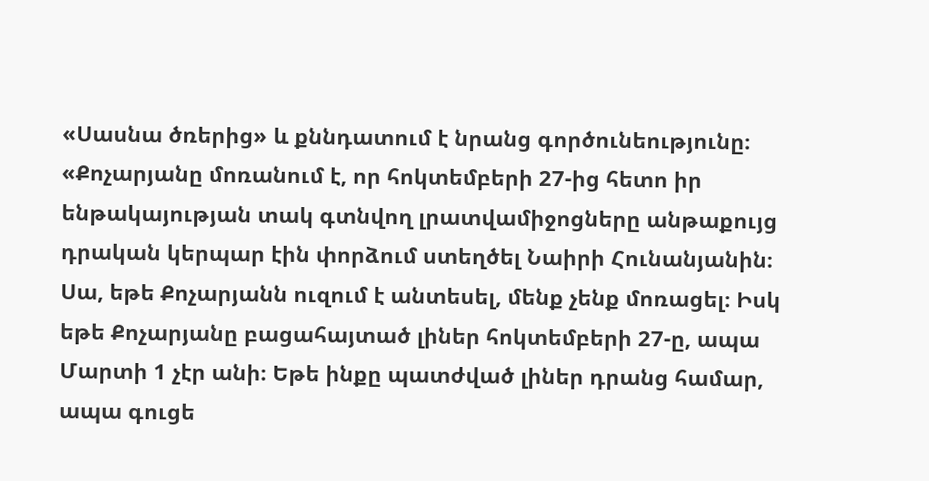«Սասնա ծռերից» և քննդատում է նրանց գործունեությունը։ «Քոչարյանը մոռանում է, որ հոկտեմբերի 27-ից հետո իր ենթակայության տակ գտնվող լրատվամիջոցները անթաքույց դրական կերպար էին փորձում ստեղծել Նաիրի Հունանյանին։ Սա, եթե Քոչարյանն ուզում է անտեսել, մենք չենք մոռացել։ Իսկ եթե Քոչարյանը բացահայտած լիներ հոկտեմբերի 27-ը, ապա Մարտի 1 չէր անի։ Եթե ինքը պատժված լիներ դրանց համար, ապա գուցե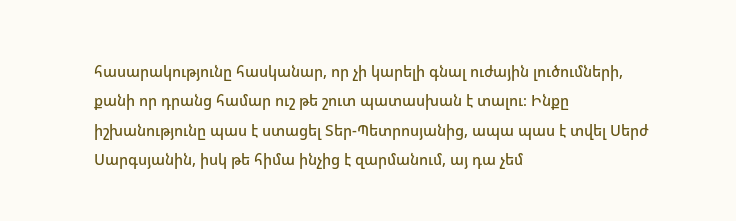հասարակությունը հասկանար, որ չի կարելի գնալ ուժային լուծումների, քանի որ դրանց համար ուշ թե շուտ պատասխան է տալու։ Ինքը իշխանությունը պաս է ստացել Տեր-Պետրոսյանից, ապա պաս է տվել Սերժ Սարգսյանին, իսկ թե հիմա ինչից է զարմանում, այ դա չեմ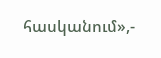հասկանում»,-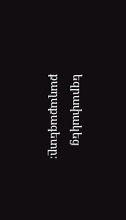եզրափակեց քաղաքագետը։